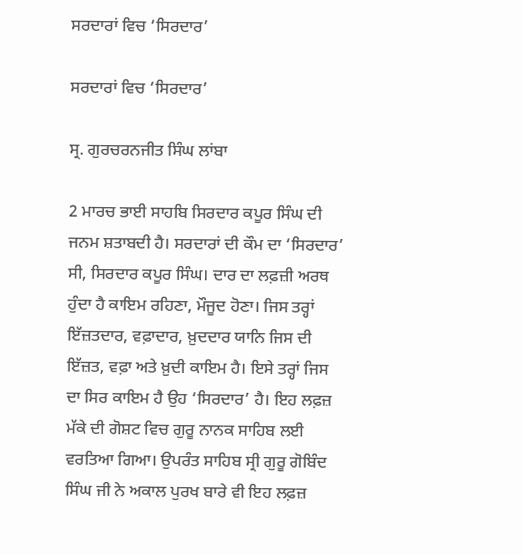ਸਰਦਾਰਾਂ ਵਿਚ ‘ਸਿਰਦਾਰ’

ਸਰਦਾਰਾਂ ਵਿਚ ‘ਸਿਰਦਾਰ’

ਸ੍ਰ. ਗੁਰਚਰਨਜੀਤ ਸਿੰਘ ਲਾਂਬਾ

2 ਮਾਰਚ ਭਾਈ ਸਾਹਬਿ ਸਿਰਦਾਰ ਕਪੂਰ ਸਿੰਘ ਦੀ ਜਨਮ ਸ਼ਤਾਬਦੀ ਹੈ। ਸਰਦਾਰਾਂ ਦੀ ਕੌਮ ਦਾ ‘ਸਿਰਦਾਰ’ ਸੀ, ਸਿਰਦਾਰ ਕਪੂਰ ਸਿੰਘ। ਦਾਰ ਦਾ ਲਫ਼ਜ਼ੀ ਅਰਥ ਹੁੰਦਾ ਹੈ ਕਾਇਮ ਰਹਿਣਾ, ਮੌਜੂਦ ਹੋਣਾ। ਜਿਸ ਤਰ੍ਹਾਂ ਇੱਜ਼ਤਦਾਰ, ਵਫ਼ਾਦਾਰ, ਖ਼ੁਦਦਾਰ ਯਾਨਿ ਜਿਸ ਦੀ ਇੱਜ਼ਤ, ਵਫ਼ਾ ਅਤੇ ਖ਼ੁਦੀ ਕਾਇਮ ਹੈ। ਇਸੇ ਤਰ੍ਹਾਂ ਜਿਸ ਦਾ ਸਿਰ ਕਾਇਮ ਹੈ ਉਹ ‘ਸਿਰਦਾਰ’ ਹੈ। ਇਹ ਲਫ਼ਜ਼ ਮੱਕੇ ਦੀ ਗੋਸ਼ਟ ਵਿਚ ਗੁਰੂ ਨਾਨਕ ਸਾਹਿਬ ਲਈ ਵਰਤਿਆ ਗਿਆ। ਉਪਰੰਤ ਸਾਹਿਬ ਸ੍ਰੀ ਗੁਰੂ ਗੋਬਿੰਦ ਸਿੰਘ ਜੀ ਨੇ ਅਕਾਲ ਪੁਰਖ ਬਾਰੇ ਵੀ ਇਹ ਲਫ਼ਜ਼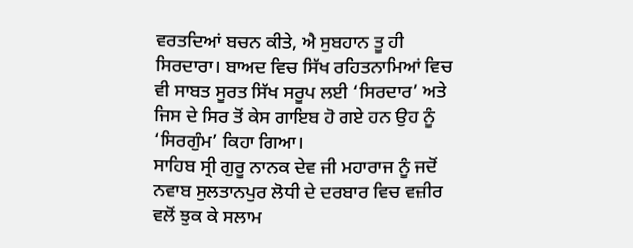ਵਰਤਦਿਆਂ ਬਚਨ ਕੀਤੇ, ਐ ਸੁਬਹਾਨ ਤੂ ਹੀ ਸਿਰਦਾਰਾ। ਬਾਅਦ ਵਿਚ ਸਿੱਖ ਰਹਿਤਨਾਮਿਆਂ ਵਿਚ ਵੀ ਸਾਬਤ ਸੂਰਤ ਸਿੱਖ ਸਰੂਪ ਲਈ ‘ਸਿਰਦਾਰ’ ਅਤੇ ਜਿਸ ਦੇ ਸਿਰ ਤੋਂ ਕੇਸ ਗਾਇਬ ਹੋ ਗਏ ਹਨ ਉਹ ਨੂੰ ‘ਸਿਰਗੁੰਮ’ ਕਿਹਾ ਗਿਆ।
ਸਾਹਿਬ ਸ੍ਰੀ ਗੁਰੂ ਨਾਨਕ ਦੇਵ ਜੀ ਮਹਾਰਾਜ ਨੂੰ ਜਦੋਂ ਨਵਾਬ ਸੁਲਤਾਨਪੁਰ ਲੋਧੀ ਦੇ ਦਰਬਾਰ ਵਿਚ ਵਜ਼ੀਰ ਵਲੋਂ ਝੁਕ ਕੇ ਸਲਾਮ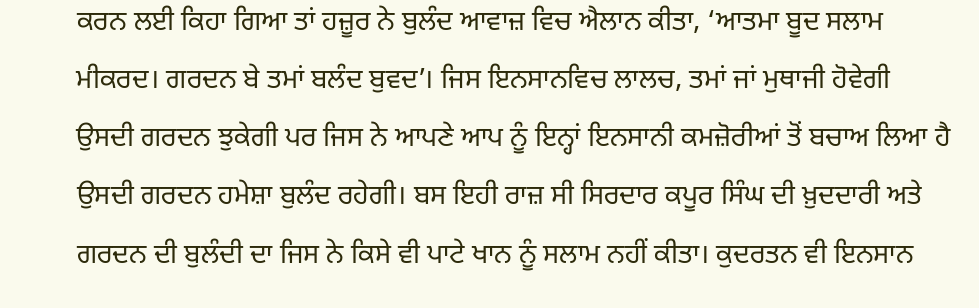ਕਰਨ ਲਈ ਕਿਹਾ ਗਿਆ ਤਾਂ ਹਜ਼ੂਰ ਨੇ ਬੁਲੰਦ ਆਵਾਜ਼ ਵਿਚ ਐਲਾਨ ਕੀਤਾ, ‘ਆਤਮਾ ਬੂਦ ਸਲਾਮ ਮੀਕਰਦ। ਗਰਦਨ ਬੇ ਤਮਾਂ ਬਲੰਦ ਬੁਵਦ’। ਜਿਸ ਇਨਸਾਨਵਿਚ ਲਾਲਚ, ਤਮਾਂ ਜਾਂ ਮੁਥਾਜੀ ਹੋਵੇਗੀ ਉਸਦੀ ਗਰਦਨ ਝੁਕੇਗੀ ਪਰ ਜਿਸ ਨੇ ਆਪਣੇ ਆਪ ਨੂੰ ਇਨ੍ਹਾਂ ਇਨਸਾਨੀ ਕਮਜ਼ੋਰੀਆਂ ਤੋਂ ਬਚਾਅ ਲਿਆ ਹੈ ਉਸਦੀ ਗਰਦਨ ਹਮੇਸ਼ਾ ਬੁਲੰਦ ਰਹੇਗੀ। ਬਸ ਇਹੀ ਰਾਜ਼ ਸੀ ਸਿਰਦਾਰ ਕਪੂਰ ਸਿੰਘ ਦੀ ਖ਼ੁਦਦਾਰੀ ਅਤੇ ਗਰਦਨ ਦੀ ਬੁਲੰਦੀ ਦਾ ਜਿਸ ਨੇ ਕਿਸੇ ਵੀ ਪਾਟੇ ਖਾਨ ਨੂੰ ਸਲਾਮ ਨਹੀਂ ਕੀਤਾ। ਕੁਦਰਤਨ ਵੀ ਇਨਸਾਨ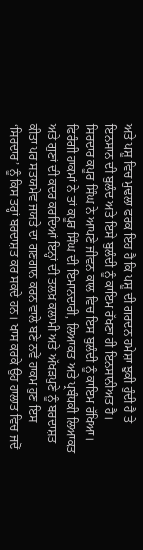ਅਤੇ ਪਸ਼ੂ ਵਿਚ ਮੁਢਲਾ ਫਰਕ ਇਹ ਹੈ ਕਿ ਪਸ਼ੂ ਦੀ ਗਰਦਨ ਹਮੇਸ਼ਾ ਝੁਕੀ ਹੁੰਦੀ ਹੈ ਤੇ ਇਨਸਾਨ ਦੀ ਬੁਲੰਦ ਅਤੇ ਇਸੇ ਬੁਲੰਦੀ ਨੂੰ ਕਾਇਮ ਰੱਖਣਾ ਹੀ ਇਨਸਾਨੀਅਤ ਹੈ।
ਸਿਰਦਾਰ ਕਪੂਰ ਸਿੰਘ ਨੇ ਆਪਣੇ ਜੀਵਨ ਕਾਲ ਵਿਚ ਇਸ ਬੁਲੰਦੀ ਨੂੰ ਕਾਇਮ ਰੱਖਿਆ। ਫਿਰੰਗੀ ਹਾਕਮਾਂ ਨੇ ਤਾਂ ਕਪੂਰ ਸਿੰਘ ਦੀ ਇਮਾਨਦਾਰੀ, ਲਿਆਕਤ ਅਤੇ ਪ੍ਰਬੰਧਕੀ ਲਿਆਕਤ ਅਤੇ ਗੁਣਾਂ ਦੀ ਕਦਰ ਕਰਦਿਆਂ ਇਨ੍ਹਾਂ ਦੀ ਤਲਖ਼ ਕਲਾਮੀ ਅਤੇ ਅੱਖੜਪੁਣੇ ਨੂੰ ਬਰਦਾਸ਼ਤ ਕੀਤਾ ਪਰ ਸਤਯਮੇਵ ਜਯਤੇ ਦਾ ਗਣਗਾਨ ਕਰਨ ਵਾਲੇ ਬਣੇ ਨਵੇਂ ਹਾਕਮ ਹੁਣ ਇਸ ‘ਸਿਰਦਾਰ’ ਨੂੰ ਕਿਸ ਤਰ੍ਹਾਂ ਬਰਦਾਸ਼ਤ ਕਰ ਸਕਦੇ ਹਨ। ਖਾਸ ਕਰਕੇ ਉਹ ਹਾਲਾਤ ਵਿਚ ਜਦੋਂ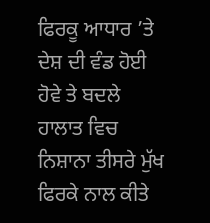ਫਿਰਕੂ ਆਧਾਰ ’ਤੇ ਦੇਸ਼ ਦੀ ਵੰਡ ਹੋਈ ਹੋਵੇ ਤੇ ਬਦਲੇ ਹਾਲਾਤ ਵਿਚ ਨਿਸ਼ਾਨਾ ਤੀਸਰੇ ਮੁੱਖ ਫਿਰਕੇ ਨਾਲ ਕੀਤੇ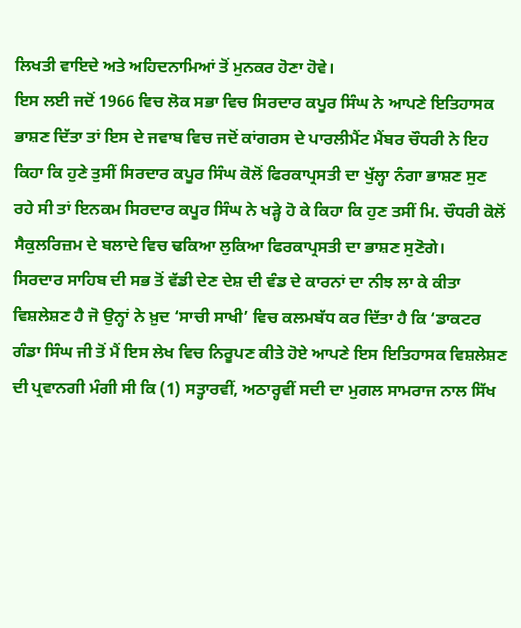ਲਿਖਤੀ ਵਾਇਦੇ ਅਤੇ ਅਹਿਦਨਾਮਿਆਂ ਤੋਂ ਮੁਨਕਰ ਹੋਣਾ ਹੋਵੇ।
ਇਸ ਲਈ ਜਦੋਂ 1966 ਵਿਚ ਲੋਕ ਸਭਾ ਵਿਚ ਸਿਰਦਾਰ ਕਪੂਰ ਸਿੰਘ ਨੇ ਆਪਣੇ ਇਤਿਹਾਸਕ ਭਾਸ਼ਣ ਦਿੱਤਾ ਤਾਂ ਇਸ ਦੇ ਜਵਾਬ ਵਿਚ ਜਦੋਂ ਕਾਂਗਰਸ ਦੇ ਪਾਰਲੀਮੈਂਟ ਮੈਂਬਰ ਚੌਧਰੀ ਨੇ ਇਹ ਕਿਹਾ ਕਿ ਹੁਣੇ ਤੁਸੀਂ ਸਿਰਦਾਰ ਕਪੂਰ ਸਿੰਘ ਕੋਲੋਂ ਫਿਰਕਾਪ੍ਰਸਤੀ ਦਾ ਖੁੱਲ੍ਹਾ ਨੰਗਾ ਭਾਸ਼ਣ ਸੁਣ ਰਹੇ ਸੀ ਤਾਂ ਇਨਕਮ ਸਿਰਦਾਰ ਕਪੂਰ ਸਿੰਘ ਨੇ ਖੜ੍ਹੇ ਹੋ ਕੇ ਕਿਹਾ ਕਿ ਹੁਣ ਤਸੀਂ ਮਿ. ਚੌਧਰੀ ਕੋਲੋਂ ਸੈਕੁਲਰਿਜ਼ਮ ਦੇ ਬਲਾਦੇ ਵਿਚ ਢਕਿਆ ਲੁਕਿਆ ਫਿਰਕਾਪ੍ਰਸਤੀ ਦਾ ਭਾਸ਼ਣ ਸੁਣੋਗੇ।
ਸਿਰਦਾਰ ਸਾਹਿਬ ਦੀ ਸਭ ਤੋਂ ਵੱਡੀ ਦੇਣ ਦੇਸ਼ ਦੀ ਵੰਡ ਦੇ ਕਾਰਨਾਂ ਦਾ ਨੀਝ ਲਾ ਕੇ ਕੀਤਾ ਵਿਸ਼ਲੇਸ਼ਣ ਹੈ ਜੋ ਉਨ੍ਹਾਂ ਨੇ ਖ਼ੁਦ ‘ਸਾਚੀ ਸਾਖੀ’ ਵਿਚ ਕਲਮਬੱਧ ਕਰ ਦਿੱਤਾ ਹੈ ਕਿ ‘ਡਾਕਟਰ ਗੰਡਾ ਸਿੰਘ ਜੀ ਤੋਂ ਮੈਂ ਇਸ ਲੇਖ ਵਿਚ ਨਿਰੂਪਣ ਕੀਤੇ ਹੋਏ ਆਪਣੇ ਇਸ ਇਤਿਹਾਸਕ ਵਿਸ਼ਲੇਸ਼ਣ ਦੀ ਪ੍ਰਵਾਨਗੀ ਮੰਗੀ ਸੀ ਕਿ (1) ਸਤ੍ਹਾਰਵੀਂ, ਅਠਾਰ੍ਹਵੀਂ ਸਦੀ ਦਾ ਮੁਗਲ ਸਾਮਰਾਜ ਨਾਲ ਸਿੱਖ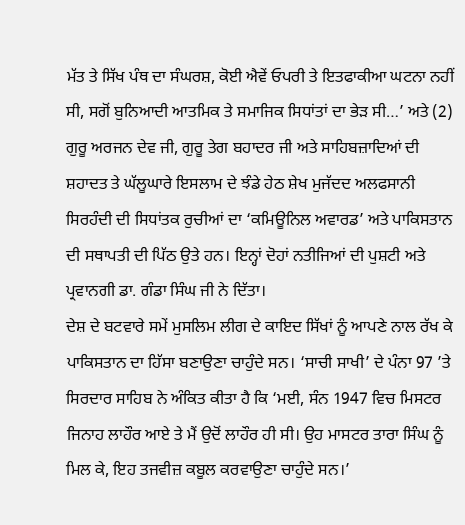ਮੱਤ ਤੇ ਸਿੱਖ ਪੰਥ ਦਾ ਸੰਘਰਸ਼, ਕੋਈ ਐਵੇਂ ਓਪਰੀ ਤੇ ਇਤਫਾਕੀਆ ਘਟਨਾ ਨਹੀਂ ਸੀ, ਸਗੋਂ ਬੁਨਿਆਦੀ ਆਤਮਿਕ ਤੇ ਸਮਾਜਿਕ ਸਿਧਾਂਤਾਂ ਦਾ ਭੇੜ ਸੀ…’ ਅਤੇ (2) ਗੁਰੂ ਅਰਜਨ ਦੇਵ ਜੀ, ਗੁਰੂ ਤੇਗ ਬਹਾਦਰ ਜੀ ਅਤੇ ਸਾਹਿਬਜ਼ਾਦਿਆਂ ਦੀ ਸ਼ਹਾਦਤ ਤੇ ਘੱਲੂਘਾਰੇ ਇਸਲਾਮ ਦੇ ਝੰਡੇ ਹੇਠ ਸ਼ੇਖ ਮੁਜੱਦਦ ਅਲਫਸਾਨੀ ਸਿਰਹੰਦੀ ਦੀ ਸਿਧਾਂਤਕ ਰੁਚੀਆਂ ਦਾ ‘ਕਮਿਊਨਿਲ ਅਵਾਰਡ’ ਅਤੇ ਪਾਕਿਸਤਾਨ ਦੀ ਸਥਾਪਤੀ ਦੀ ਪਿੱਠ ਉਤੇ ਹਨ। ਇਨ੍ਹਾਂ ਦੋਹਾਂ ਨਤੀਜਿਆਂ ਦੀ ਪੁਸ਼ਟੀ ਅਤੇ ਪ੍ਰਵਾਨਗੀ ਡਾ. ਗੰਡਾ ਸਿੰਘ ਜੀ ਨੇ ਦਿੱਤਾ।
ਦੇਸ਼ ਦੇ ਬਟਵਾਰੇ ਸਮੇਂ ਮੁਸਲਿਮ ਲੀਗ ਦੇ ਕਾਇਦ ਸਿੱਖਾਂ ਨੂੰ ਆਪਣੇ ਨਾਲ ਰੱਖ ਕੇ ਪਾਕਿਸਤਾਨ ਦਾ ਹਿੱਸਾ ਬਣਾਉਣਾ ਚਾਹੁੰਦੇ ਸਨ। ‘ਸਾਚੀ ਸਾਖੀ’ ਦੇ ਪੰਨਾ 97 ’ਤੇ ਸਿਰਦਾਰ ਸਾਹਿਬ ਨੇ ਅੰਕਿਤ ਕੀਤਾ ਹੈ ਕਿ ‘ਮਈ, ਸੰਨ 1947 ਵਿਚ ਮਿਸਟਰ ਜਿਨਾਹ ਲਾਹੌਰ ਆਏ ਤੇ ਮੈਂ ਉਦੋਂ ਲਾਹੌਰ ਹੀ ਸੀ। ਉਹ ਮਾਸਟਰ ਤਾਰਾ ਸਿੰਘ ਨੂੰ ਮਿਲ ਕੇ, ਇਹ ਤਜਵੀਜ਼ ਕਬੂਲ ਕਰਵਾਉਣਾ ਚਾਹੁੰਦੇ ਸਨ।’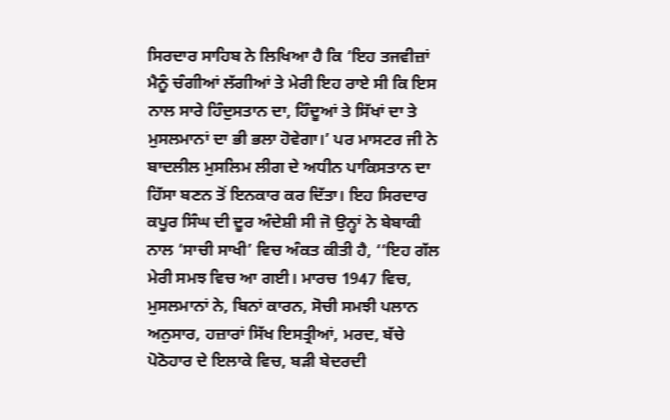ਸਿਰਦਾਰ ਸਾਹਿਬ ਨੇ ਲਿਖਿਆ ਹੈ ਕਿ ‘ਇਹ ਤਜਵੀਜ਼ਾਂ ਮੈਨੂੰ ਚੰਗੀਆਂ ਲੱਗੀਆਂ ਤੇ ਮੇਰੀ ਇਹ ਰਾਏ ਸੀ ਕਿ ਇਸ ਨਾਲ ਸਾਰੇ ਹਿੰਦੁਸਤਾਨ ਦਾ, ਹਿੰਦੂਆਂ ਤੇ ਸਿੱਖਾਂ ਦਾ ਤੇ ਮੁਸਲਮਾਨਾਂ ਦਾ ਭੀ ਭਲਾ ਹੋਵੇਗਾ।’ ਪਰ ਮਾਸਟਰ ਜੀ ਨੇ ਬਾਦਲੀਲ ਮੁਸਲਿਮ ਲੀਗ ਦੇ ਅਧੀਨ ਪਾਕਿਸਤਾਨ ਦਾ ਹਿੱਸਾ ਬਣਨ ਤੋਂ ਇਨਕਾਰ ਕਰ ਦਿੱਤਾ। ਇਹ ਸਿਰਦਾਰ ਕਪੂਰ ਸਿੰਘ ਦੀ ਦੂਰ ਅੰਦੇਸ਼ੀ ਸੀ ਜੋ ਉਨ੍ਹਾਂ ਨੇ ਬੇਬਾਕੀ ਨਾਲ ‘ਸਾਚੀ ਸਾਖੀ’ ਵਿਚ ਅੰਕਤ ਕੀਤੀ ਹੈ, ‘‘ਇਹ ਗੱਲ ਮੇਰੀ ਸਮਝ ਵਿਚ ਆ ਗਈ। ਮਾਰਚ 1947 ਵਿਚ, ਮੁਸਲਮਾਨਾਂ ਨੇ, ਬਿਨਾਂ ਕਾਰਨ, ਸੋਚੀ ਸਮਝੀ ਪਲਾਨ ਅਨੁਸਾਰ, ਹਜ਼ਾਰਾਂ ਸਿੱਖ ਇਸਤ੍ਰੀਆਂ, ਮਰਦ, ਬੱਚੇ ਪੋਠੋਹਾਰ ਦੇ ਇਲਾਕੇ ਵਿਚ, ਬੜੀ ਬੇਦਰਦੀ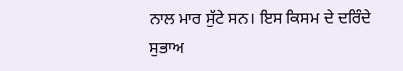ਨਾਲ ਮਾਰ ਸੁੱਟੇ ਸਨ। ਇਸ ਕਿਸਮ ਦੇ ਦਰਿੰਦੇ ਸੁਭਾਅ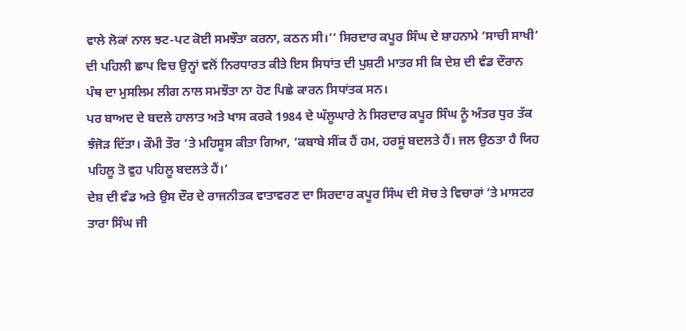ਵਾਲੇ ਲੋਕਾਂ ਨਾਲ ਝਟ-ਪਟ ਕੋਈ ਸਮਝੌਤਾ ਕਰਨਾ, ਕਠਨ ਸੀ।’’ ਸਿਰਦਾਰ ਕਪੂਰ ਸਿੰਘ ਦੇ ਸ਼ਾਹਨਾਮੇ ‘ਸਾਚੀ ਸਾਖੀ’ ਦੀ ਪਹਿਲੀ ਛਾਪ ਵਿਚ ਉਨ੍ਹਾਂ ਵਲੋਂ ਨਿਰਧਾਰਤ ਕੀਤੇ ਇਸ ਸਿਧਾਂਤ ਦੀ ਪੁਸ਼ਟੀ ਮਾਤਰ ਸੀ ਕਿ ਦੇਸ਼ ਦੀ ਵੰਡ ਦੌਰਾਨ ਪੰਥ ਦਾ ਮੁਸਲਿਮ ਲੀਗ ਨਾਲ ਸਮਝੌਤਾ ਨਾ ਹੋਣ ਪਿਛੇ ਕਾਰਨ ਸਿਧਾਂਤਕ ਸਨ।
ਪਰ ਬਾਅਦ ਦੇ ਬਦਲੇ ਹਾਲਾਤ ਅਤੇ ਖਾਸ ਕਰਕੇ 1984 ਦੇ ਘੱਲੂਘਾਰੇ ਨੇ ਸਿਰਦਾਰ ਕਪੂਰ ਸਿੰਘ ਨੂੰ ਅੰਤਰ ਧੁਰ ਤੱਕ ਝੰਜੋੜ ਦਿੱਤਾ। ਕੌਮੀ ਤੌਰ ’ਤੇ ਮਹਿਸੂਸ ਕੀਤਾ ਗਿਆ, ‘ਕਬਾਬੇ ਸੀਂਕ ਹੈਂ ਹਮ, ਹਰਸੂਂ ਬਦਲਤੇ ਹੈਂ। ਜਲ ਉਠਤਾ ਹੈ ਯਿਹ ਪਹਿਲੂ ਤੋ ਵੁਹ ਪਹਿਲੂ ਬਦਲਤੇ ਹੈਂ।’
ਦੇਸ਼ ਦੀ ਵੰਡ ਅਤੇ ਉਸ ਦੌਰ ਦੇ ਰਾਜਨੀਤਕ ਵਾਤਾਵਰਣ ਦਾ ਸਿਰਦਾਰ ਕਪੂਰ ਸਿੰਘ ਦੀ ਸੋਚ ਤੇ ਵਿਚਾਰਾਂ ’ਤੇ ਮਾਸਟਰ ਤਾਰਾ ਸਿੰਘ ਜੀ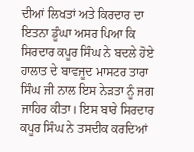ਦੀਆਂ ਲਿਖਤਾਂ ਅਤੇ ਕਿਰਦਾਰ ਦਾ ਇਤਨਾ ਡੂੰਘਾ ਅਸਰ ਪਿਆ ਕਿ ਸਿਰਦਾਰ ਕਪੂਰ ਸਿੰਘ ਨੇ ਬਦਲੇ ਹੋਏ ਹਾਲਾਤ ਦੇ ਬਾਵਜੂਦ ਮਾਸਟਰ ਤਾਰਾ ਸਿੰਘ ਜੀ ਨਾਲ ਇਸ ਨੇੜਤਾ ਨੂੰ ਜਗ ਜਾਹਿਰ ਕੀਤਾ। ਇਸ ਬਾਰੇ ਸਿਰਦਾਰ ਕਪੂਰ ਸਿੰਘ ਨੇ ਤਸਦੀਕ ਕਰਦਿਆਂ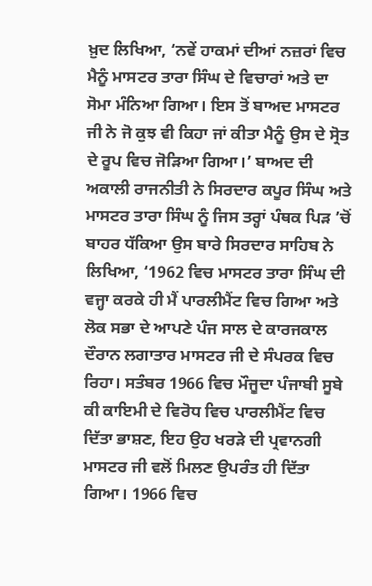ਖ਼ੁਦ ਲਿਖਿਆ, ‘ਨਵੇਂ ਹਾਕਮਾਂ ਦੀਆਂ ਨਜ਼ਰਾਂ ਵਿਚ ਮੈਨੂੰ ਮਾਸਟਰ ਤਾਰਾ ਸਿੰਘ ਦੇ ਵਿਚਾਰਾਂ ਅਤੇ ਦਾ ਸੋਮਾ ਮੰਨਿਆ ਗਿਆ। ਇਸ ਤੋਂ ਬਾਅਦ ਮਾਸਟਰ ਜੀ ਨੇ ਜੋ ਕੁਝ ਵੀ ਕਿਹਾ ਜਾਂ ਕੀਤਾ ਮੈਨੂੰ ਉਸ ਦੇ ਸ੍ਰੋਤ ਦੇ ਰੂਪ ਵਿਚ ਜੋੜਿਆ ਗਿਆ।’ ਬਾਅਦ ਦੀ ਅਕਾਲੀ ਰਾਜਨੀਤੀ ਨੇ ਸਿਰਦਾਰ ਕਪੂਰ ਸਿੰਘ ਅਤੇ ਮਾਸਟਰ ਤਾਰਾ ਸਿੰਘ ਨੂੰ ਜਿਸ ਤਰ੍ਹਾਂ ਪੰਥਕ ਪਿੜ ’ਚੋਂ ਬਾਹਰ ਧੱਕਿਆ ਉਸ ਬਾਰੇ ਸਿਰਦਾਰ ਸਾਹਿਬ ਨੇ ਲਿਖਿਆ, ‘1962 ਵਿਚ ਮਾਸਟਰ ਤਾਰਾ ਸਿੰਘ ਦੀ ਵਜ੍ਹਾ ਕਰਕੇ ਹੀ ਮੈਂ ਪਾਰਲੀਮੈਂਟ ਵਿਚ ਗਿਆ ਅਤੇ ਲੋਕ ਸਭਾ ਦੇ ਆਪਣੇ ਪੰਜ ਸਾਲ ਦੇ ਕਾਰਜਕਾਲ ਦੌਰਾਨ ਲਗਾਤਾਰ ਮਾਸਟਰ ਜੀ ਦੇ ਸੰਪਰਕ ਵਿਚ ਰਿਹਾ। ਸਤੰਬਰ 1966 ਵਿਚ ਮੌਜੂਦਾ ਪੰਜਾਬੀ ਸੂਬੇ ਕੀ ਕਾਇਮੀ ਦੇ ਵਿਰੋਧ ਵਿਚ ਪਾਰਲੀਮੈਂਟ ਵਿਚ ਦਿੱਤਾ ਭਾਸ਼ਣ, ਇਹ ਉਹ ਖਰੜੇ ਦੀ ਪ੍ਰਵਾਨਗੀ ਮਾਸਟਰ ਜੀ ਵਲੋਂ ਮਿਲਣ ਉਪਰੰਤ ਹੀ ਦਿੱਤਾ ਗਿਆ। 1966 ਵਿਚ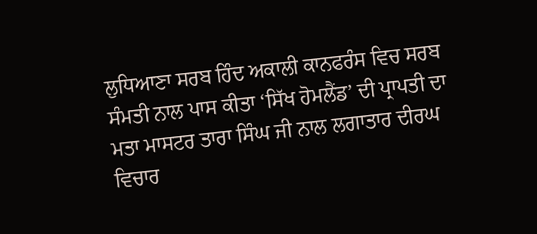ਲੁਧਿਆਣਾ ਸਰਬ ਹਿੰਦ ਅਕਾਲੀ ਕਾਨਫਰੰਸ ਵਿਚ ਸਰਬ ਸੰਮਤੀ ਨਾਲ ਪਾਸ ਕੀਤਾ ‘ਸਿੱਖ ਹੋਮਲੈਂਡ’ ਦੀ ਪ੍ਰਾਪਤੀ ਦਾ ਮਤਾ ਮਾਸਟਰ ਤਾਰਾ ਸਿੰਘ ਜੀ ਨਾਲ ਲਗਾਤਾਰ ਦੀਰਘ ਵਿਚਾਰ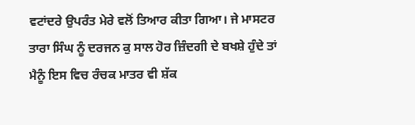ਵਟਾਂਦਰੇ ਉਪਰੰਤ ਮੇਰੇ ਵਲੋਂ ਤਿਆਰ ਕੀਤਾ ਗਿਆ। ਜੇ ਮਾਸਟਰ ਤਾਰਾ ਸਿੰਘ ਨੂੰ ਦਰਜਨ ਕੁ ਸਾਲ ਹੋਰ ਜ਼ਿੰਦਗੀ ਦੇ ਬਖਸ਼ੇ ਹੁੰਦੇ ਤਾਂ ਮੈਨੂੰ ਇਸ ਵਿਚ ਰੰਚਕ ਮਾਤਰ ਵੀ ਸ਼ੱਕ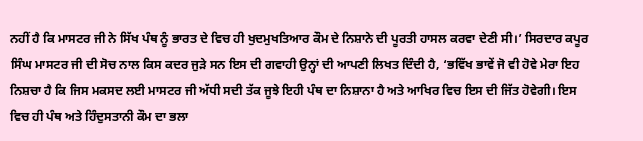ਨਹੀਂ ਹੈ ਕਿ ਮਾਸਟਰ ਜੀ ਨੇ ਸਿੱਖ ਪੰਥ ਨੂੰ ਭਾਰਤ ਦੇ ਵਿਚ ਹੀ ਖੁਦਮੁਖਤਿਆਰ ਕੌਮ ਦੇ ਨਿਸ਼ਾਨੇ ਦੀ ਪੂਰਤੀ ਹਾਸਲ ਕਰਵਾ ਦੇਣੀ ਸੀ।’ ਸਿਰਦਾਰ ਕਪੂਰ ਸਿੰਘ ਮਾਸਟਰ ਜੀ ਦੀ ਸੋਚ ਨਾਲ ਕਿਸ ਕਦਰ ਜੁੜੇ ਸਨ ਇਸ ਦੀ ਗਵਾਹੀ ਉਨ੍ਹਾਂ ਦੀ ਆਪਣੀ ਲਿਖਤ ਦਿੰਦੀ ਹੈ, ‘ਭਵਿੱਖ ਭਾਵੇਂ ਜੋ ਵੀ ਹੋਵੇ ਮੇਰਾ ਇਹ ਨਿਸ਼ਚਾ ਹੈ ਕਿ ਜਿਸ ਮਕਸਦ ਲਈ ਮਾਸਟਰ ਜੀ ਅੱਧੀ ਸਦੀ ਤੱਕ ਜੂਝੇ ਇਹੀ ਪੰਥ ਦਾ ਨਿਸ਼ਾਨਾ ਹੈ ਅਤੇ ਆਖਿਰ ਵਿਚ ਇਸ ਦੀ ਜਿੱਤ ਹੋਵੇਗੀ। ਇਸ ਵਿਚ ਹੀ ਪੰਥ ਅਤੇ ਹਿੰਦੁਸਤਾਨੀ ਕੌਮ ਦਾ ਭਲਾ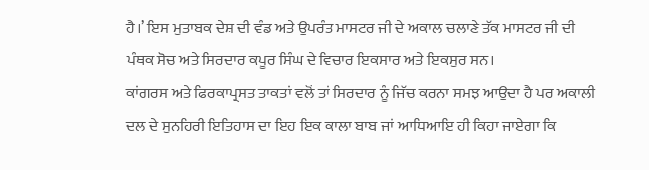ਹੈ।’ ਇਸ ਮੁਤਾਬਕ ਦੇਸ਼ ਦੀ ਵੰਡ ਅਤੇ ਉਪਰੰਤ ਮਾਸਟਰ ਜੀ ਦੇ ਅਕਾਲ ਚਲਾਣੇ ਤੱਕ ਮਾਸਟਰ ਜੀ ਦੀ ਪੰਥਕ ਸੋਚ ਅਤੇ ਸਿਰਦਾਰ ਕਪੂਰ ਸਿੰਘ ਦੇ ਵਿਚਾਰ ਇਕਸਾਰ ਅਤੇ ਇਕਸੁਰ ਸਨ।
ਕਾਂਗਰਸ ਅਤੇ ਫਿਰਕਾਪ੍ਰਸਤ ਤਾਕਤਾਂ ਵਲੋਂ ਤਾਂ ਸਿਰਦਾਰ ਨੂੰ ਜਿੱਚ ਕਰਨਾ ਸਮਝ ਆਉਦਾ ਹੈ ਪਰ ਅਕਾਲੀ ਦਲ ਦੇ ਸੁਨਹਿਰੀ ਇਤਿਹਾਸ ਦਾ ਇਹ ਇਕ ਕਾਲਾ ਬਾਬ ਜਾਂ ਆਧਿਆਇ ਹੀ ਕਿਹਾ ਜਾਏਗਾ ਕਿ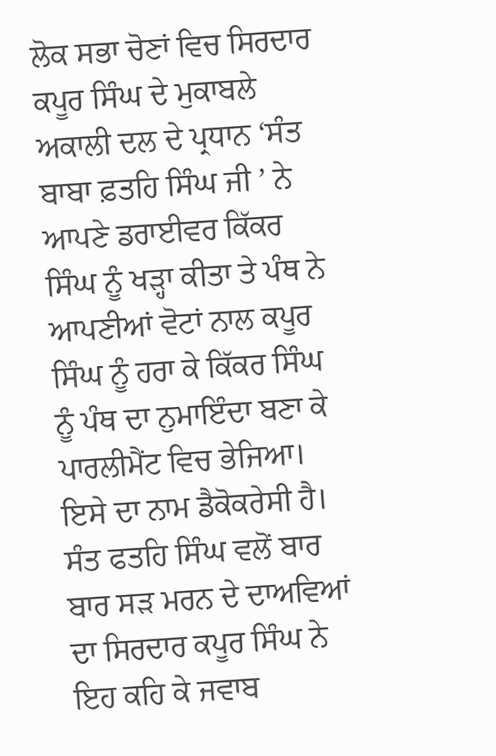ਲੋਕ ਸਭਾ ਚੋਣਾਂ ਵਿਚ ਸਿਰਦਾਰ ਕਪੂਰ ਸਿੰਘ ਦੇ ਮੁਕਾਬਲੇ ਅਕਾਲੀ ਦਲ ਦੇ ਪ੍ਰਧਾਨ ‘ਸੰਤ ਬਾਬਾ ਫ਼ਤਹਿ ਸਿੰਘ ਜੀ ’ ਨੇ ਆਪਣੇ ਡਰਾਈਵਰ ਕਿੱਕਰ ਸਿੰਘ ਨੂੰ ਖੜ੍ਹਾ ਕੀਤਾ ਤੇ ਪੰਥ ਨੇ ਆਪਣੀਆਂ ਵੋਟਾਂ ਨਾਲ ਕਪੂਰ ਸਿੰਘ ਨੂੰ ਹਰਾ ਕੇ ਕਿੱਕਰ ਸਿੰਘ ਨੂੰ ਪੰਥ ਦਾ ਨੁਮਾਇੰਦਾ ਬਣਾ ਕੇ ਪਾਰਲੀਮੈਂਟ ਵਿਚ ਭੇਜਿਆ। ਇਸੇ ਦਾ ਨਾਮ ਡੈਕੋਕਰੇਸੀ ਹੈ। ਸੰਤ ਫਤਹਿ ਸਿੰਘ ਵਲੋਂ ਬਾਰ ਬਾਰ ਸੜ ਮਰਨ ਦੇ ਦਾਅਵਿਆਂ ਦਾ ਸਿਰਦਾਰ ਕਪੂਰ ਸਿੰਘ ਨੇ ਇਹ ਕਹਿ ਕੇ ਜਵਾਬ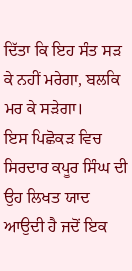ਦਿੱਤਾ ਕਿ ਇਹ ਸੰਤ ਸੜ ਕੇ ਨਹੀਂ ਮਰੇਗਾ, ਬਲਕਿ ਮਰ ਕੇ ਸੜੇਗਾ।
ਇਸ ਪਿਛੋਕੜ ਵਿਚ ਸਿਰਦਾਰ ਕਪੂਰ ਸਿੰਘ ਦੀ ਉਹ ਲਿਖਤ ਯਾਦ ਆਉਦੀ ਹੈ ਜਦੋਂ ਇਕ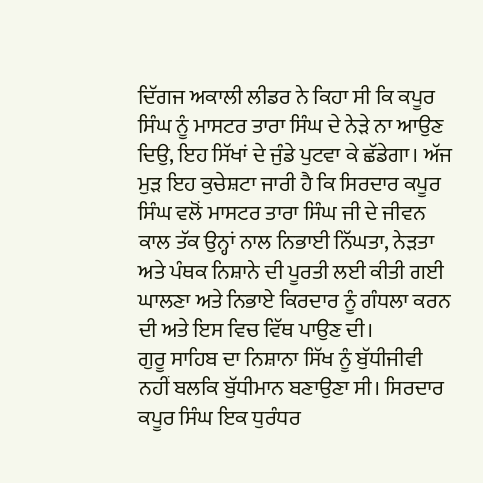ਦਿੱਗਜ ਅਕਾਲੀ ਲੀਡਰ ਨੇ ਕਿਹਾ ਸੀ ਕਿ ਕਪੂਰ ਸਿੰਘ ਨੂੰ ਮਾਸਟਰ ਤਾਰਾ ਸਿੰਘ ਦੇ ਨੇੜੇ ਨਾ ਆਉਣ ਦਿਉ, ਇਹ ਸਿੱਖਾਂ ਦੇ ਜੁੰਡੇ ਪੁਟਵਾ ਕੇ ਛੱਡੇਗਾ। ਅੱਜ ਮੁੜ ਇਹ ਕੁਚੇਸ਼ਟਾ ਜਾਰੀ ਹੈ ਕਿ ਸਿਰਦਾਰ ਕਪੂਰ ਸਿੰਘ ਵਲੋਂ ਮਾਸਟਰ ਤਾਰਾ ਸਿੰਘ ਜੀ ਦੇ ਜੀਵਨ ਕਾਲ ਤੱਕ ਉਨ੍ਹਾਂ ਨਾਲ ਨਿਭਾਈ ਨਿੱਘਤਾ, ਨੇੜਤਾ ਅਤੇ ਪੰਥਕ ਨਿਸ਼ਾਨੇ ਦੀ ਪੂਰਤੀ ਲਈ ਕੀਤੀ ਗਈ ਘਾਲਣਾ ਅਤੇ ਨਿਭਾਏ ਕਿਰਦਾਰ ਨੂੰ ਗੰਧਲਾ ਕਰਨ ਦੀ ਅਤੇ ਇਸ ਵਿਚ ਵਿੱਥ ਪਾਉਣ ਦੀ।
ਗੁਰੂ ਸਾਹਿਬ ਦਾ ਨਿਸ਼ਾਨਾ ਸਿੱਖ ਨੂੰ ਬੁੱਧੀਜੀਵੀ ਨਹੀਂ ਬਲਕਿ ਬੁੱਧੀਮਾਨ ਬਣਾਉਣਾ ਸੀ। ਸਿਰਦਾਰ ਕਪੂਰ ਸਿੰਘ ਇਕ ਧੁਰੰਧਰ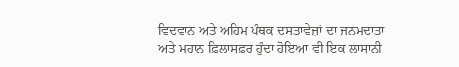ਵਿਦਵਾਨ ਅਤੇ ਅਹਿਮ ਪੰਥਕ ਦਸਤਾਵੇਜ਼ਾਂ ਦਾ ਜਨਮਦਾਤਾ ਅਤੇ ਮਹਾਨ ਫ਼ਿਲਾਸਫ਼ਰ ਹੁੰਦਾ ਹੋਇਆ ਵੀ ਇਕ ਲਾਸਾਨੀ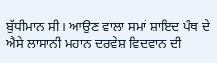ਬੁੱਧੀਮਾਨ ਸੀ। ਆਉਣ ਵਾਲਾ ਸਮਾਂ ਸ਼ਾਇਦ ਪੰਥ ਦੇ ਐਸੇ ਲਾਸਾਨੀ ਮਹਾਨ ਦਰਵੇਸ਼ ਵਿਦਵਾਨ ਦੀ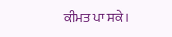ਕੀਮਤ ਪਾ ਸਕੇ।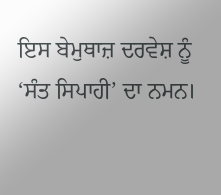ਇਸ ਬੇਮੁਥਾਜ਼ ਦਰਵੇਸ਼ ਨੂੰ ‘ਸੰਤ ਸਿਪਾਹੀ’ ਦਾ ਨਮਨ।